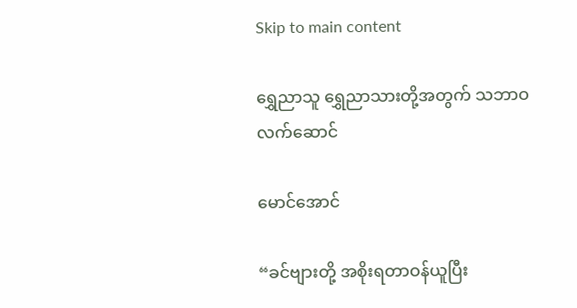Skip to main content

ရွှေညာသူ ရွှေညာသားတို့အတွက် သဘာဝလက်ဆောင်

မောင်အောင်

“ခင်ဗျားတို့ အစိုးရတာဝန်ယူပြီး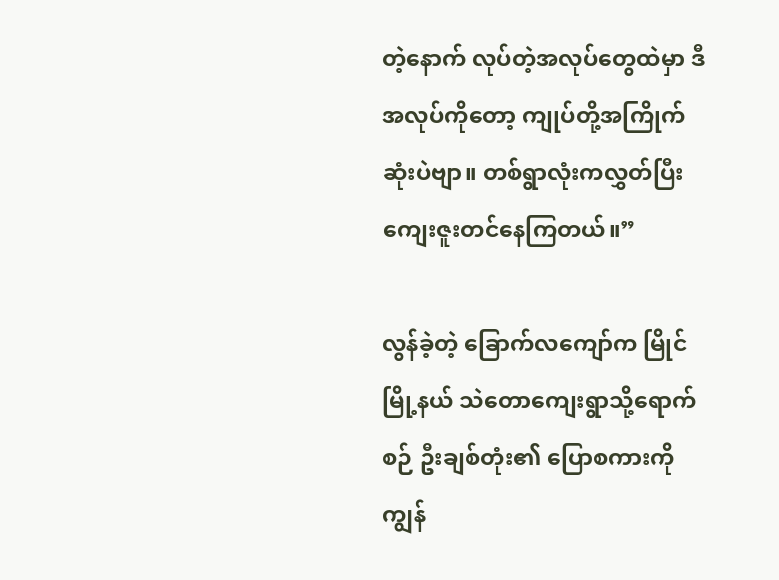တဲ့နောက် လုပ်တဲ့အလုပ်တွေထဲမှာ ဒီအလုပ်ကိုတော့ ကျုပ်တို့အကြိုက်ဆုံးပဲဗျာ။ တစ်ရွာလုံးကလွှတ်ပြီး ကျေးဇူးတင်နေကြတယ်။”

လွန်ခဲ့တဲ့ ခြောက်လကျော်က မြိုင်မြို့နယ် သဲတောကျေးရွာသို့ရောက်စဉ် ဦးချစ်တုံး၏ ပြောစကားကို ကျွန်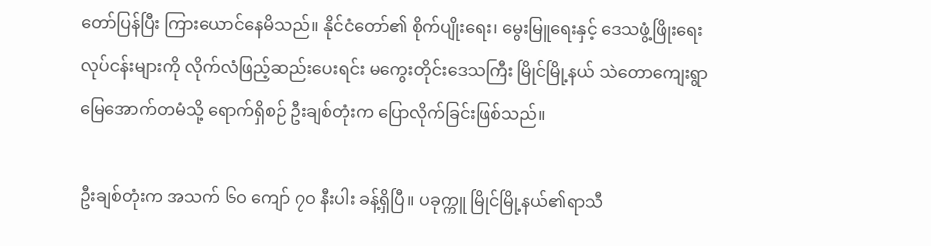တော်ပြန်ပြီး ကြားယောင်နေမိသည်။ နိုင်ငံတော်၏ စိုက်ပျိုးရေး၊ မွေးမြူရေးနှင့် ဒေသဖွံ့ဖြိုးရေး လုပ်ငန်းများကို လိုက်လံဖြည့်ဆည်းပေးရင်း မကွေးတိုင်းဒေသကြီး မြိုင်မြို့နယ် သဲတောကျေးရွာ မြေအောက်တမံသို့ ရောက်ရှိစဉ် ဦးချစ်တုံးက ပြောလိုက်ခြင်းဖြစ်သည်။

ဦးချစ်တုံးက အသက် ၆ဝ ကျော် ၇ဝ နီးပါး ခန့်ရှိပြီ။ ပခုက္ကူ မြိုင်မြို့နယ်၏ရာသီ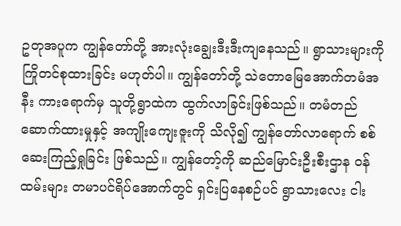ဥတုအပူက ကျွန်တော်တို့ အားလုံးချွေးဒီးဒီးကျနေသည်။ ရွာသားများကို ကြိုတင်စုထားခြင်း မဟုတ်ပါ။ ကျွန်တော်တို့ သဲတောမြေအောက်တမံအနီး ကားရောက်မှ သူတို့ရွာထဲက ထွက်လာခြင်းဖြစ်သည်။ တမံတည်ဆောက်ထားမှုနှင့် အကျိုးကျေးဇူးကို သိလို၍ ကျွန်တော်လာရောက် စစ်ဆေးကြည့်ရှုခြင်း ဖြစ်သည်။ ကျွန်တော့်ကို ဆည်မြောင်းဦးစီးဌာန ဝန်ထမ်းများ တမာပင်ရိပ်အောက်တွင် ရှင်းပြနေစဉ်ပင် ရွာသားလေး ငါး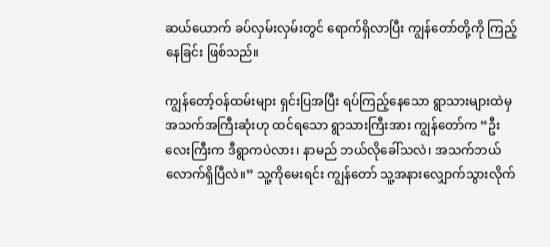ဆယ်ယောက် ခပ်လှမ်းလှမ်းတွင် ရောက်ရှိလာပြီး ကျွန်တော်တို့ကို ကြည့်နေခြင်း ဖြစ်သည်။

ကျွန်တော့်ဝန်ထမ်းများ ရှင်းပြအပြီး ရပ်ကြည့်နေသော ရွာသားများထဲမှ အသက်အကြီးဆုံးဟု ထင်ရသော ရွာသားကြီးအား ကျွန်တော်က “ဦးလေးကြီးက ဒီရွာကပဲလား၊ နာမည် ဘယ်လိုခေါ်သလဲ၊ အသက်ဘယ်လောက်ရှိပြီလဲ။” သူ့ကိုမေးရင်း ကျွန်တော် သူ့အနားလျှောက်သွားလိုက်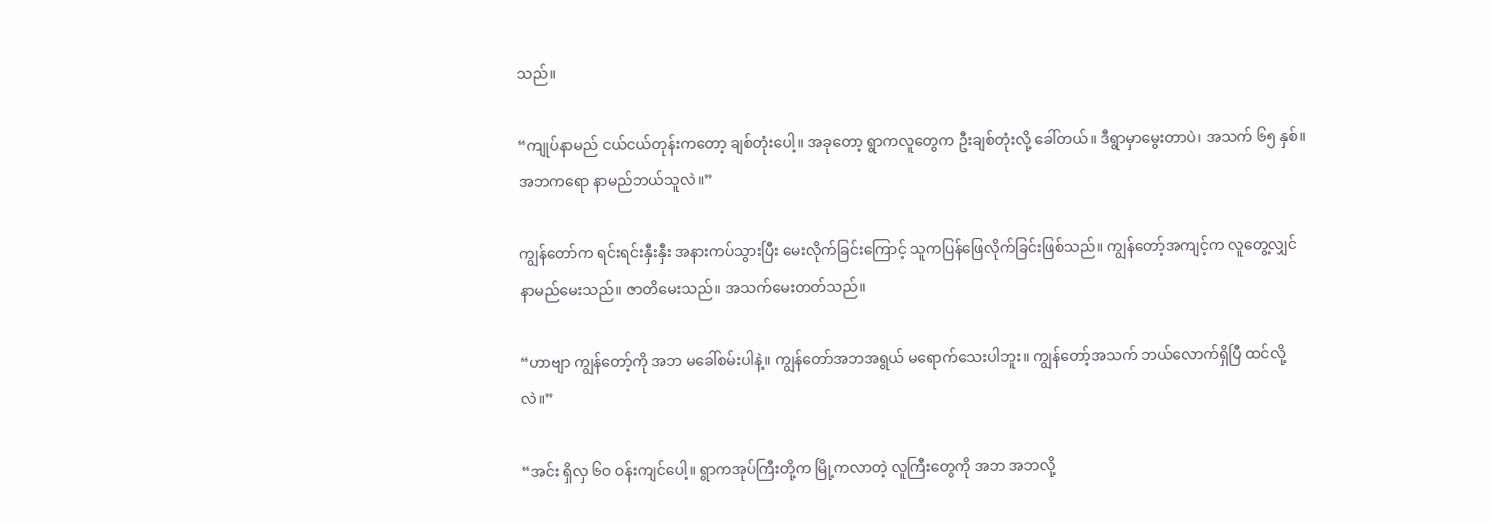သည်။

“ကျုပ်နာမည် ငယ်ငယ်တုန်းကတော့ ချစ်တုံးပေါ့။ အခုတော့ ရွာကလူတွေက ဦးချစ်တုံးလို့ ခေါ်တယ်။ ဒီရွာမှာမွေးတာပဲ၊ အသက် ၆၅ နှစ်။ အဘကရော နာမည်ဘယ်သူလဲ။”

ကျွန်တော်က ရင်းရင်းနှီးနှီး အနားကပ်သွားပြီး မေးလိုက်ခြင်းကြောင့် သူကပြန်ဖြေလိုက်ခြင်းဖြစ်သည်။ ကျွန်တော့်အကျင့်က လူတွေ့လျှင် နာမည်မေးသည်။ ဇာတိမေးသည်။ အသက်မေးတတ်သည်။

“ဟာဗျာ ကျွန်တော့်ကို အဘ မခေါ်စမ်းပါနဲ့။ ကျွန်တော်အဘအရွယ် မရောက်သေးပါဘူး။ ကျွန်တော့်အသက် ဘယ်လောက်ရှိပြီ ထင်လို့လဲ။”

“အင်း ရှိလှ ၆ဝ ဝန်းကျင်ပေါ့။ ရွာကအုပ်ကြီးတို့က မြို့ကလာတဲ့ လူကြီးတွေကို အဘ အဘလို့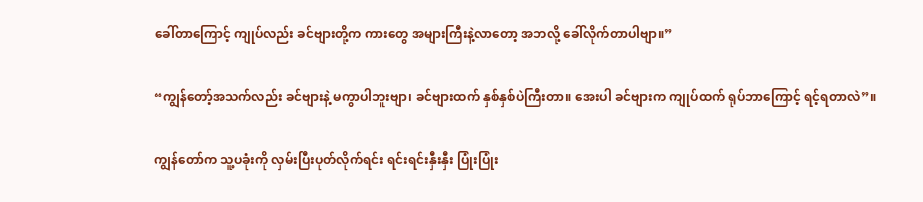ခေါ်တာကြောင့် ကျုပ်လည်း ခင်ဗျားတို့က ကားတွေ အများကြီးနဲ့လာတော့ အဘလို့ ခေါ်လိုက်တာပါဗျာ။”

“ကျွန်တော့်အသက်လည်း ခင်ဗျားနဲ့ မကွာပါဘူးဗျာ၊ ခင်ဗျားထက် နှစ်နှစ်ပဲကြီးတာ။ အေးပါ ခင်ဗျားက ကျုပ်ထက် ရုပ်ဘာကြောင့် ရင့်ရတာလဲ”။

ကျွန်တော်က သူ့ပခုံးကို လှမ်းပြီးပုတ်လိုက်ရင်း ရင်းရင်းနှီးနှီး ပြုံးပြုံး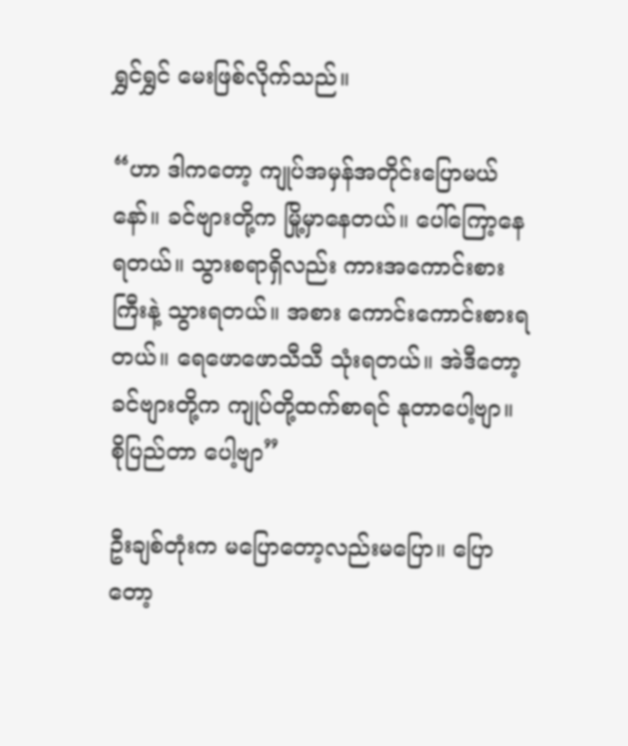ရွှင်ရွှင် မေးဖြစ်လိုက်သည်။

“ဟာ ဒါကတော့ ကျုပ်အမှန်အတိုင်းပြောမယ်နော်။ ခင်ဗျားတို့က မြို့မှာနေတယ်။ ပေါ်ကြော့နေရတယ်။ သွားစရာရှိလည်း ကားအကောင်းစားကြီးနဲ့ သွားရတယ်။ အစား ကောင်းကောင်းစားရတယ်။ ရေဖောဖောသီသီ သုံးရတယ်။ အဲဒီတော့ ခင်ဗျားတို့က ကျုပ်တို့ထက်စာရင် နုတာပေါ့ဗျာ။ စိုပြည်တာ ပေါ့ဗျာ”

ဦးချစ်တုံးက မပြောတော့လည်းမပြော။ ပြောတော့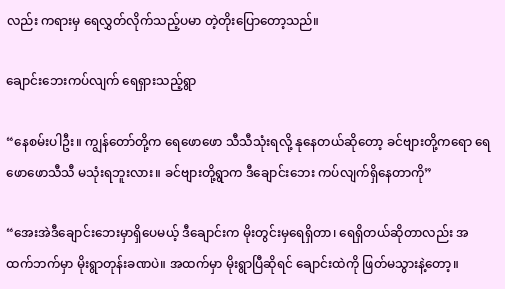လည်း ကရားမှ ရေလွှတ်လိုက်သည့်ပမာ တဲ့တိုးပြောတော့သည်။

ချောင်းဘေးကပ်လျက် ရေရှားသည့်ရွာ

“နေစမ်းပါဦး။ ကျွန်တော်တို့က ရေဖောဖော သီသီသုံးရလို့ နုနေတယ်ဆိုတော့ ခင်ဗျားတို့ကရော ရေဖောဖောသီသီ မသုံးရဘူးလား။ ခင်ဗျားတို့ရွာက ဒီချောင်းဘေး ကပ်လျက်ရှိနေတာကို”

“အေးအဲဒီချောင်းဘေးမှာရှိပေမယ့် ဒီချောင်းက မိုးတွင်းမှရေရှိတာ၊ ရေရှိတယ်ဆိုတာလည်း အထက်ဘက်မှာ မိုးရွာတုန်းခဏပဲ။ အထက်မှာ မိုးရွာပြီဆိုရင် ချောင်းထဲကို ဖြတ်မသွားနဲ့တော့။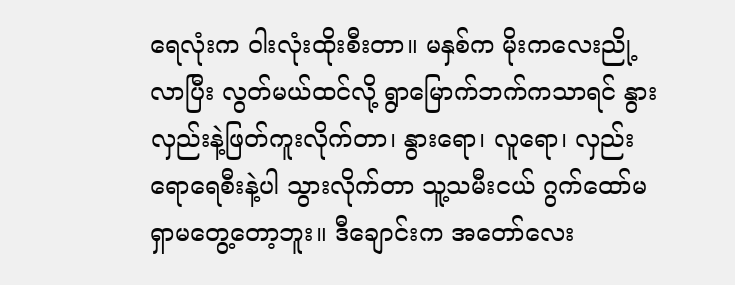ရေလုံးက ဝါးလုံးထိုးစီးတာ။ မနှစ်က မိုးကလေးညို့လာပြီး လွတ်မယ်ထင်လို့ ရွာမြောက်ဘက်ကသာရင် နွားလှည်းနဲ့ဖြတ်ကူးလိုက်တာ၊ နွားရော၊ လူရော၊ လှည်းရောရေစီးနဲ့ပါ သွားလိုက်တာ သူ့သမီးငယ် ဂွက်ထော်မ ရှာမတွေ့တော့ဘူး။ ဒီချောင်းက အတော်လေး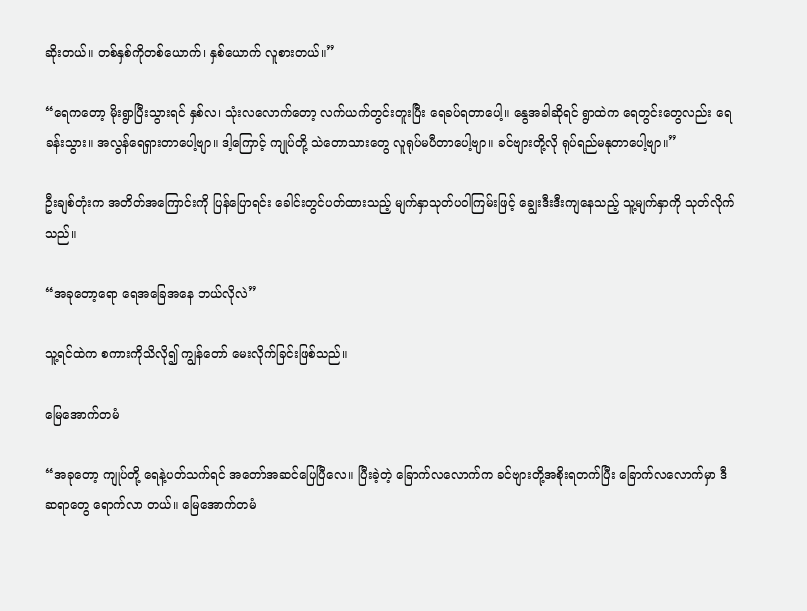ဆိုးတယ်။ တစ်နှစ်ကိုတစ်ယောက်၊ နှစ်ယောက် လူစားတယ်။”

“ရေကတော့ မိုးရွာပြီးသွားရင် နှစ်လ၊ သုံးလလောက်တော့ လက်ယက်တွင်းတူးပြီး ရေခပ်ရတာပေါ့။ နွေအခါဆိုရင် ရွာထဲက ရေတွင်းတွေလည်း ရေခန်းသွား။ အလွန်ရေရှားတာပေါ့ဗျာ။ ဒါ့ကြောင့် ကျုပ်တို့ သဲတောသားတွေ လူရုပ်မပီတာပေါ့ဗျာ။ ခင်ဗျားတို့လို ရုပ်ရည်မနုတာပေါ့ဗျာ။”

ဦးချစ်တုံးက အတိတ်အကြောင်းကို ပြန်ပြောရင်း ခေါင်းတွင်ပတ်ထားသည့် မျက်နှာသုတ်ပဝါကြမ်းဖြင့် ချွေးဒီးဒီးကျနေသည့် သူ့မျက်နှာကို သုတ်လိုက်သည်။

“အခုတော့ရော ရေအခြေအနေ ဘယ်လိုလဲ”

သူ့ရင်ထဲက စကားကိုသိလို၍ ကျွန်တော် မေးလိုက်ခြင်းဖြစ်သည်။

မြေအောက်တမံ

“အခုတော့ ကျုပ်တို့ ရေနဲ့ပတ်သက်ရင် အတော်အဆင်ပြေပြီလေ။ ပြီးခဲ့တဲ့ ခြောက်လလောက်က ခင်ဗျားတို့အစိုးရတက်ပြီး ခြောက်လလောက်မှာ ဒီဆရာတွေ ရောက်လာ တယ်။ မြေအောက်တမံ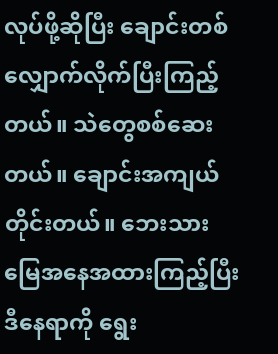လုပ်ဖို့ဆိုပြီး ချောင်းတစ်လျှောက်လိုက်ပြီးကြည့်တယ်။ သဲတွေစစ်ဆေးတယ်။ ချောင်းအကျယ် တိုင်းတယ်။ ဘေးသားမြေအနေအထားကြည့်ပြီး ဒီနေရာကို ရွေး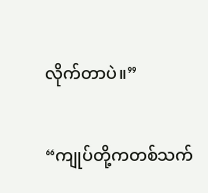လိုက်တာပဲ။”

“ကျုပ်တို့ကတစ်သက်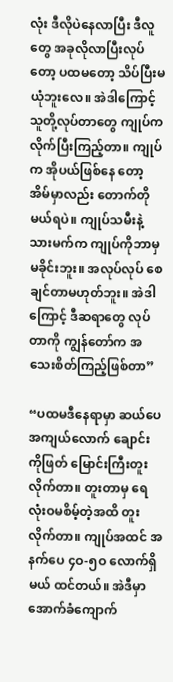လုံး ဒီလိုပဲနေလာပြီး ဒီလူတွေ အခုလိုလာပြီးလုပ်တော့ ပထမတော့ သိပ်ပြီးမယုံဘူးလေ။ အဲဒါကြောင့် သူတို့လုပ်တာတွေ ကျုပ်က လိုက်ပြီးကြည့်တာ။ ကျုပ်က အိုပယ်ဖြစ်နေ တော့ အိမ်မှာလည်း တောက်တိုမယ်ရပဲ။ ကျုပ်သမီးနဲ့သားမက်က ကျုပ်ကိုဘာမှမခိုင်းဘူး။ အလုပ်လုပ် စေချင်တာမဟုတ်ဘူး။ အဲဒါကြောင့် ဒီဆရာတွေ လုပ်တာကို ကျွန်တော်က အသေးစိတ်ကြည့်ဖြစ်တာ”

“ပထမဒီနေရာမှာ ဆယ်ပေအကျယ်လောက် ချောင်းကိုဖြတ် မြောင်းကြီးတူးလိုက်တာ။ တူးတာမှ ရေလုံးဝမစိမ့်တဲ့အထိ တူးလိုက်တာ။ ကျုပ်အထင် အနက်ပေ ၄ဝ-၅ဝ လောက်ရှိမယ် ထင်တယ်။ အဲဒီမှာ အောက်ခံကျောက်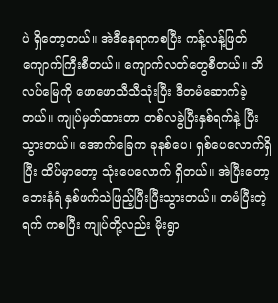ပဲ ရှိတော့တယ်။ အဲဒီနေရာကစပြီး ကန့်လန့်ဖြတ်ကျောက်ကြီးစီတယ်။ ကျောက်လတ်တွေစီတယ်။ ဘိလပ်မြေကို ဖောဖောသီသီသုံးပြီး ဒီတမံဆောက်ခဲ့တယ်။ ကျုပ်မှတ်ထားတာ တစ်လခွဲပြီးနှစ်ရက်နဲ့ ပြီးသွားတယ်။ အောက်ခြေက ခုနစ်ပေ၊ ရှစ်ပေလောက်ရှိပြီး ထိပ်မှာတော့ သုံးပေလောက် ရှိတယ်။ အဲပြီးတော့ ဘေးနံရံ နှစ်ဖက်သဲဖြည့်ပြီးပြီးသွားတယ်။ တမံပြီးတဲ့ရက် ကစပြီး ကျုပ်တို့လည်း မိုးရွာ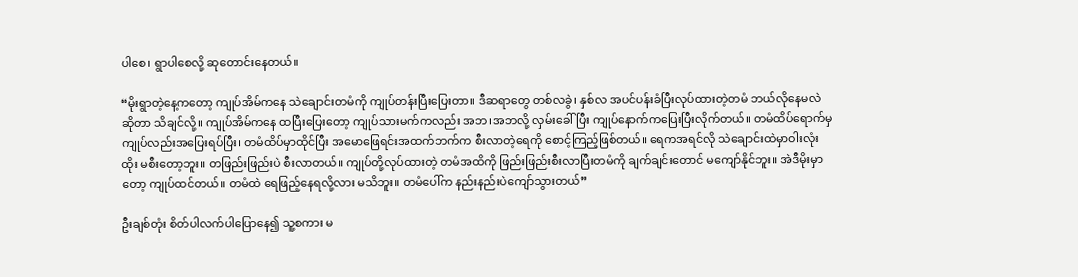ပါစေ၊ ရွာပါစေလို့ ဆုတောင်းနေတယ်။

“မိုးရွာတဲ့နေ့ကတော့ ကျုပ်အိမ်ကနေ သဲချောင်းတမံကို ကျုပ်တန်းပြီးပြေးတာ။ ဒီဆရာတွေ တစ်လခွဲ၊ နှစ်လ အပင်ပန်းခံပြီးလုပ်ထားတဲ့တမံ ဘယ်လိုနေမလဲဆိုတာ သိချင်လို့။ ကျုပ်အိမ်ကနေ ထပြီးပြေးတော့ ကျုပ်သားမက်ကလည်း အဘ၊အဘလို့ လှမ်းခေါ်ပြီး ကျုပ်နောက်ကပြေးပြီးလိုက်တယ်။ တမံထိပ်ရောက်မှ ကျုပ်လည်းအပြေးရပ်ပြီး၊ တမံထိပ်မှာထိုင်ပြီး အမောဖြေရင်းအထက်ဘက်က စီးလာတဲ့ရေကို စောင့်ကြည့်ဖြစ်တယ်။ ရေကအရင်လို သဲချောင်းထဲမှာဝါးလုံးထိုး မစီးတော့ဘူး။ တဖြည်းဖြည်းပဲ စီးလာတယ်။ ကျုပ်တို့လုပ်ထားတဲ့ တမံအထိကို ဖြည်းဖြည်းစီးလာပြီးတမံကို ချက်ချင်းတောင် မကျော်နိုင်ဘူး။ အဲဒီမိုးမှာတော့ ကျုပ်ထင်တယ်။ တမံထဲ ရေဖြည့်နေရလို့လား မသိဘူး။ တမံပေါ်က နည်းနည်းပဲကျော်သွားတယ်”

ဦးချစ်တုံး စိတ်ပါလက်ပါပြောနေ၍ သူ့စကား မ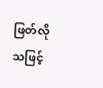ဖြတ်လိုသဖြင့်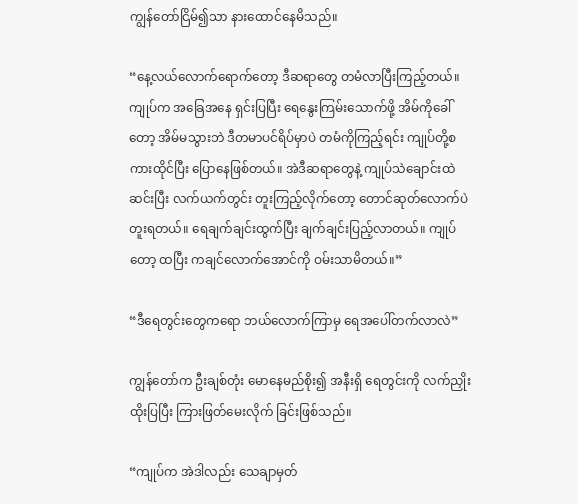ကျွန်တော်ငြိမ်၍သာ နားထောင်နေမိသည်။

“နေ့လယ်လောက်ရောက်တော့ ဒီဆရာတွေ တမံလာပြီးကြည့်တယ်။ ကျုပ်က အခြေအနေ ရှင်းပြပြီး ရေနွေးကြမ်းသောက်ဖို့ အိမ်ကိုခေါ်တော့ အိမ်မသွားဘဲ ဒီတမာပင်ရိပ်မှာပဲ တမံကိုကြည့်ရင်း ကျုပ်တို့စကားထိုင်ပြီး ပြောနေဖြစ်တယ်။ အဲဒီဆရာတွေနဲ့ ကျုပ်သဲချောင်းထဲဆင်းပြီး လက်ယက်တွင်း တူးကြည့်လိုက်တော့ တောင်ဆုတ်လောက်ပဲ တူးရတယ်။ ရေချက်ချင်းထွက်ပြီး ချက်ချင်းပြည့်လာတယ်။ ကျုပ်တော့ ထပြီး ကချင်လောက်အောင်ကို ဝမ်းသာမိတယ်။”

“ဒီရေတွင်းတွေကရော ဘယ်လောက်ကြာမှ ရေအပေါ်တက်လာလဲ”

ကျွန်တော်က ဦးချစ်တုံး မောနေမည်စိုး၍ အနီးရှိ ရေတွင်းကို လက်ညှိုးထိုးပြပြီး ကြားဖြတ်မေးလိုက် ခြင်းဖြစ်သည်။

“ကျုပ်က အဲဒါလည်း သေချာမှတ်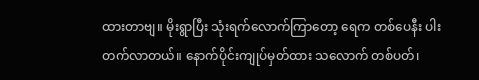ထားတာဗျ။ မိုးရွာပြီး သုံးရက်လောက်ကြာတော့ ရေက တစ်ပေနီး ပါးတက်လာတယ်။ နောက်ပိုင်းကျုပ်မှတ်ထား သလောက် တစ်ပတ်၊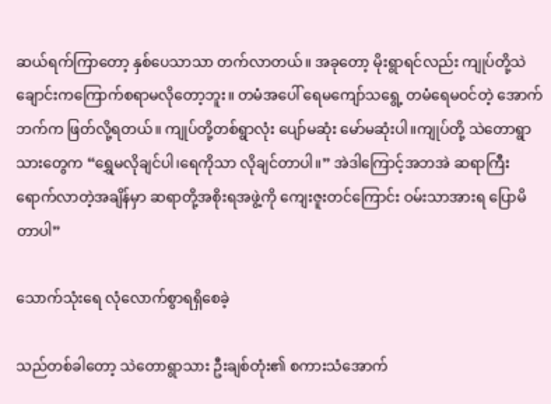ဆယ်ရက်ကြာတော့ နှစ်ပေသာသာ တက်လာတယ်။ အခုတော့ မိုးရွာရင်လည်း ကျုပ်တို့သဲချောင်းကကြောက်စရာမလိုတော့ဘူး။ တမံအပေါ် ရေမကျော်သရွေ့ တမံရေမဝင်တဲ့ အောက်ဘက်က ဖြတ်လို့ရတယ်။ ကျုပ်တို့တစ်ရွာလုံး ပျော်မဆုံး မော်မဆုံးပါ။ကျုပ်တို့ သဲတောရွာသားတွေက “ရွှေမလိုချင်ပါ၊ရေကိုသာ လိုချင်တာပါ။” အဲဒါကြောင့်အဘအဲ ဆရာကြီး ရောက်လာတဲ့အချိန်မှာ ဆရာတို့အစိုးရအဖွဲ့ကို ကျေးဇူးတင်ကြောင်း ဝမ်းသာအားရ ပြောမိတာပါ”

သောက်သုံးရေ လုံလောက်စွာရရှိစေခဲ့

သည်တစ်ခါတော့ သဲတောရွာသား ဦးချစ်တုံး၏ စကားသံအောက်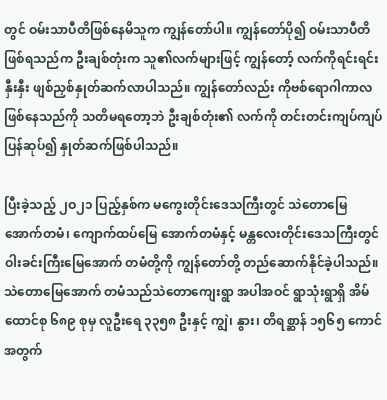တွင် ဝမ်းသာပီတိဖြစ်နေမိသူက ကျွန်တော်ပါ။ ကျွန်တော်ပို၍ ဝမ်းသာပီတိဖြစ်ရသည်က ဦးချစ်တုံးက သူ၏လက်များဖြင့် ကျွန်တော့် လက်ကိုရင်းရင်းနှီးနှီး ဖျစ်ညှစ်နှုတ်ဆက်လာပါသည်။ ကျွန်တော်လည်း ကိုဗစ်ရောဂါကာလဖြစ်နေသည်ကို သတိမရတော့ဘဲ ဦးချစ်တုံး၏ လက်ကို တင်းတင်းကျပ်ကျပ် ပြန်ဆုပ်၍ နှုတ်ဆက်ဖြစ်ပါသည်။

ပြီးခဲ့သည့် ၂ဝ၂၁ ပြည့်နှစ်က မကွေးတိုင်းဒေသကြီးတွင် သဲတောမြေအောက်တမံ၊ ကျောက်ထပ်မြေ အောက်တမံနှင့် မန္တလေးတိုင်းဒေသကြီးတွင် ဝါးခင်းကြီးမြေအောက် တမံတို့ကို ကျွန်တော်တို့ တည်ဆောက်နိုင်ခဲ့ပါသည်။ သဲတောမြေအောက် တမံသည်သဲတောကျေးရွာ အပါအဝင် ရွာသုံးရွာရှိ အိမ်ထောင်စု ၆၈၉ စုမှ လူဦးရေ ၃၃၅၈ ဦးနှင့် ကျွဲ၊ နွား၊ တိရစ္ဆာန် ၁၅၆၅ ကောင်အတွက်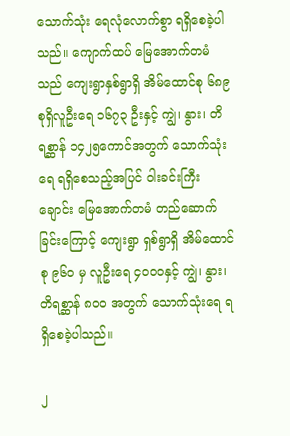သောက်သုံး ရေလုံလောက်စွာ ရရှိစေခဲ့ပါသည်။ ကျောက်ထပ် မြေအောက်တမံသည် ကျေးရွာနှစ်ရွာရှိ အိမ်ထောင်စု ၆၈၉ စုရှိလူဦးရေ ၁၆၇၃ ဦးနှင့် ကျွဲ၊ နွား၊ တိရစ္ဆာန် ၁၄၂၅ကောင်အတွက် သောက်သုံးရေ ရရှိစေသည့်အပြင် ဝါးခင်းကြီးချောင်း မြေအောက်တမံ တည်ဆောက်ခြင်းကြောင့် ကျေးရွာ ရှစ်ရွာရှိ အိမ်ထောင်စု ၉၆ဝ မှ လူဦးရေ ၄ဝဝဝနှင့် ကျွဲ၊ နွား၊ တိရစ္ဆာန် ၈ဝဝ အတွက် သောက်သုံးရေ ရရှိစေခဲ့ပါသည်။

၂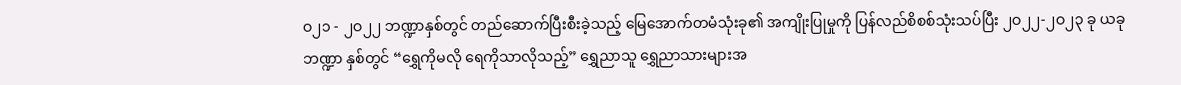ဝ၂၁ - ၂ဝ၂၂ ဘဏ္ဍာနှစ်တွင် တည်ဆောက်ပြီးစီးခဲ့သည့် မြေအောက်တမံသုံးခု၏ အကျိုးပြုမှုကို ပြန်လည်စိစစ်သုံးသပ်ပြီး ၂ဝ၂၂-၂ဝ၂၃ ခု ယခုဘဏ္ဍာ နှစ်တွင် “ရွှေကိုမလို ရေကိုသာလိုသည့်” ရွှေညာသူ ရွှေညာသားများအ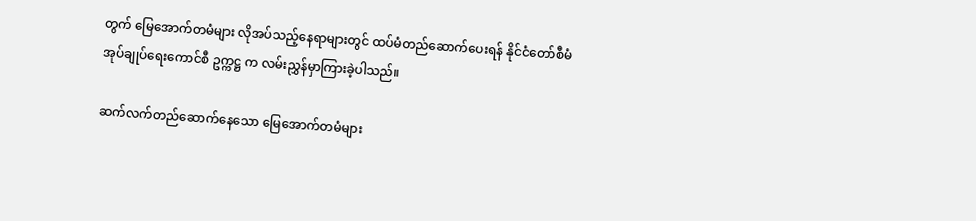တွက် မြေအောက်တမံများ လိုအပ်သည့်နေရာများတွင် ထပ်မံတည်ဆောက်ပေးရန် နိုင်ငံတော်စီမံအုပ်ချုပ်ရေးကောင်စီ ဥက္ကဋ္ဌ က လမ်းညွှန်မှာကြားခဲ့ပါသည်။

ဆက်လက်တည်ဆောက်နေသော မြေအောက်တမံများ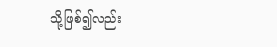သို့ဖြစ်၍လည်း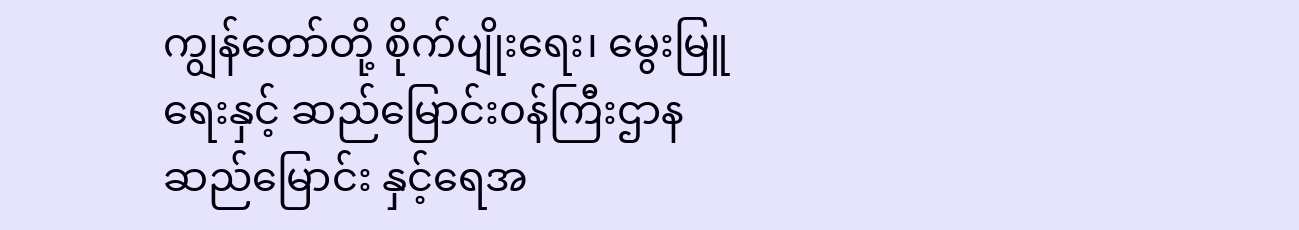ကျွန်တော်တို့ စိုက်ပျိုးရေး၊ မွေးမြူရေးနှင့် ဆည်မြောင်းဝန်ကြီးဌာန ဆည်မြောင်း နှင့်ရေအ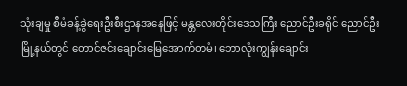သုံးချမှု စီမံခန့်ခွဲရေးဦးစီးဌာနအနေဖြင့် မန္တလေးတိုင်းဒေသကြီး ညောင်ဦးခရိုင် ညောင်ဦး မြို့နယ်တွင် တောင်ဇင်းချောင်းမြေအောက်တမံ၊ ဘောလုံးကျွန်းချောင်း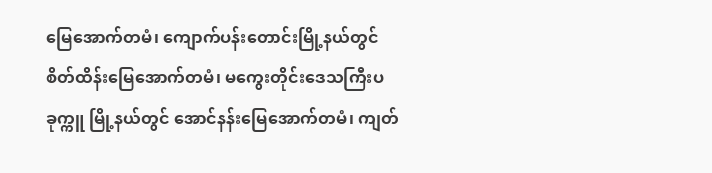မြေအောက်တမံ၊ ကျောက်ပန်းတောင်းမြို့နယ်တွင် စိတ်ထိန်းမြေအောက်တမံ၊ မကွေးတိုင်းဒေသကြီးပခုက္ကူ မြို့နယ်တွင် အောင်နန်းမြေအောက်တမံ၊ ကျတ်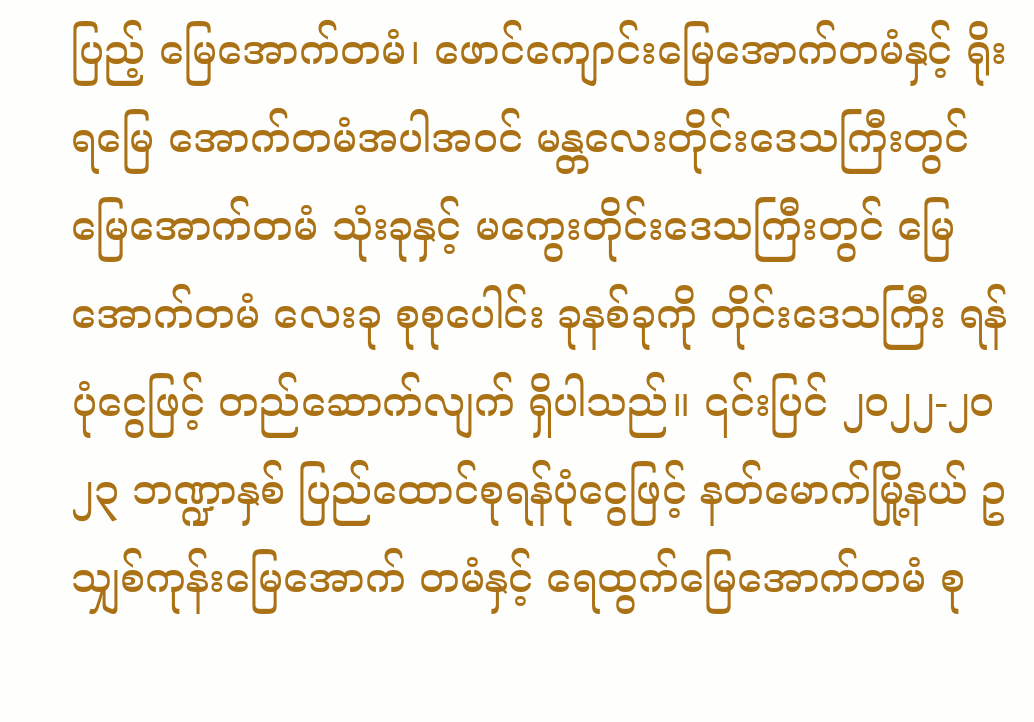ပြည့် မြေအောက်တမံ၊ ဖောင်ကျောင်းမြေအောက်တမံနှင့် ရိုးရမြေ အောက်တမံအပါအဝင် မန္တလေးတိုင်းဒေသကြီးတွင် မြေအောက်တမံ သုံးခုနှင့် မကွေးတိုင်းဒေသကြီးတွင် မြေအောက်တမံ လေးခု စုစုပေါင်း ခုနစ်ခုကို တိုင်းဒေသကြီး ရန်ပုံငွေဖြင့် တည်ဆောက်လျက် ရှိပါသည်။ ၎င်းပြင် ၂ဝ၂၂-၂ဝ၂၃ ဘဏ္ဍာနှစ် ပြည်ထောင်စုရန်ပုံငွေဖြင့် နတ်မောက်မြို့နယ် ဥသျှစ်ကုန်းမြေအောက် တမံနှင့် ရေထွက်မြေအောက်တမံ စု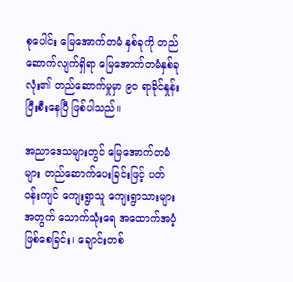စုပေါင်း မြေအောက်တမံ နှစ်ခုကို တည်ဆောက်လျက်ရှိရာ မြေအောက်တမံနှစ်ခုလုံး၏ တည်ဆောက်မှုမှာ ၉ဝ ရာခိုင်နှုန်းပြီးစီးနေပြီ ဖြစ်ပါသည်။

အညာဒေသများတွင် မြေအောက်တမံများ တည်ဆောက်ပေးခြင်းဖြင့် ပတ်ဝန်းကျင် ကျေးရွာသူ ကျေးရွာသားများအတွက် သောက်သုံးရေ အထောက်အပံ့ဖြစ်စေခြင်း၊ ချောင်းတစ်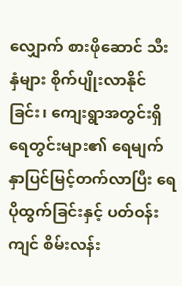လျှောက် စားဖိုဆောင် သီးနှံများ စိုက်ပျိုးလာနိုင်ခြင်း၊ ကျေးရွာအတွင်းရှိ ရေတွင်းများ၏ ရေမျက်နှာပြင်မြင့်တက်လာပြီး ရေပိုထွက်ခြင်းနှင့် ပတ်ဝန်းကျင် စိမ်းလန်း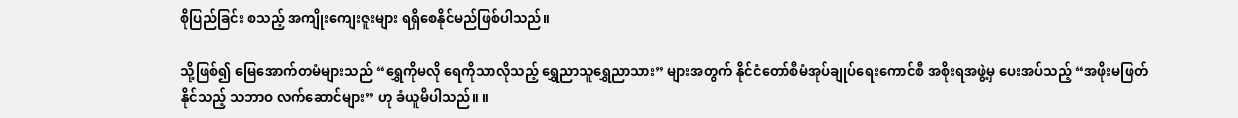စိုပြည်ခြင်း စသည့် အကျိုးကျေးဇူးများ ရရှိစေနိုင်မည်ဖြစ်ပါသည်။

သို့ဖြစ်၍ မြေအောက်တမံများသည် “ရွှေကိုမလို ရေကိုသာလိုသည့် ရွှေညာသူရွှေညာသား” များအတွက် နိုင်ငံတော်စီမံအုပ်ချုပ်ရေးကောင်စီ အစိုးရအဖွဲ့မှ ပေးအပ်သည့် “အဖိုးမဖြတ်နိုင်သည့် သဘာဝ လက်ဆောင်များ” ဟု ခံယူမိပါသည်။ ။